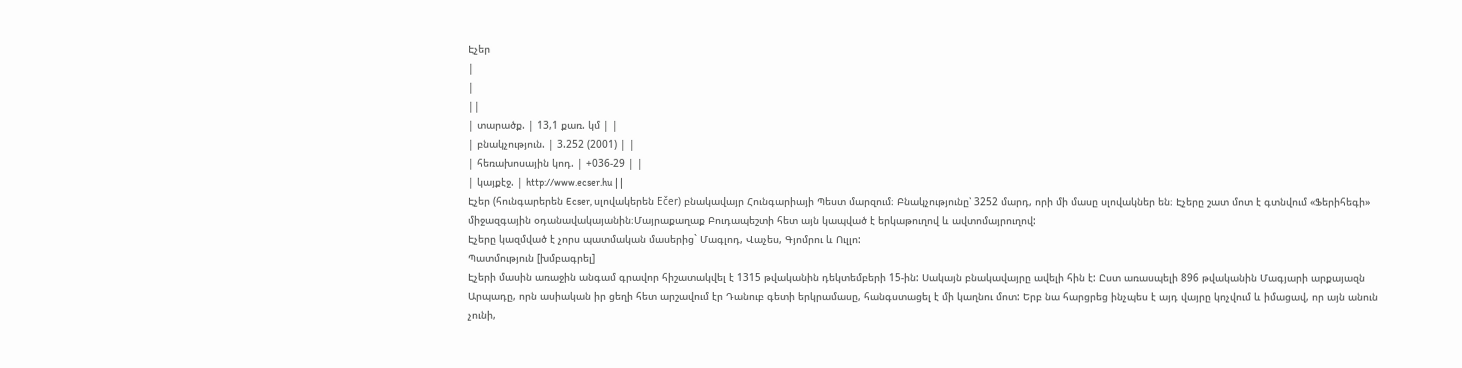Էչեր
|
|
||
| տարածք. | 13,1 քառ. կմ | |
| բնակչություն. | 3.252 (2001) | |
| հեռախոսային կոդ. | +036-29 | |
| կայքէջ. | http://www.ecser.hu | |
Էչեր (հունգարերեն Ecser, սլովակերեն Ečer) բնակավայր Հունգարիայի Պեստ մարզում։ Բնակչությունը՝ 3252 մարդ, որի մի մասը սլովակներ են։ Էչերը շատ մոտ է գտնվում «Ֆերիհեգի» միջազգային օդանավակայանին։Մայրաքաղաք Բուդապեշտի հետ այն կապված է երկաթուղով և ավտոմայրուղով:
Էչերը կազմված է չորս պատմական մասերից` Մագլոդ, Վաչես, Գյոմրու և Ուլլո:
Պատմություն [խմբագրել]
Էչերի մասին առաջին անգամ գրավոր հիշատակվել է 1315 թվականին դեկտեմբերի 15-ին: Սակայն բնակավայրը ավելի հին է: Ըստ առասպելի 896 թվականին Մագյարի արքայազն Արպադը, որն ասիական իր ցեղի հետ արշավում էր Դանուբ գետի երկրամասը, հանգստացել է մի կաղնու մոտ: Երբ նա հարցրեց ինչպես է այդ վայրը կոչվում և իմացավ, որ այն անուն չունի,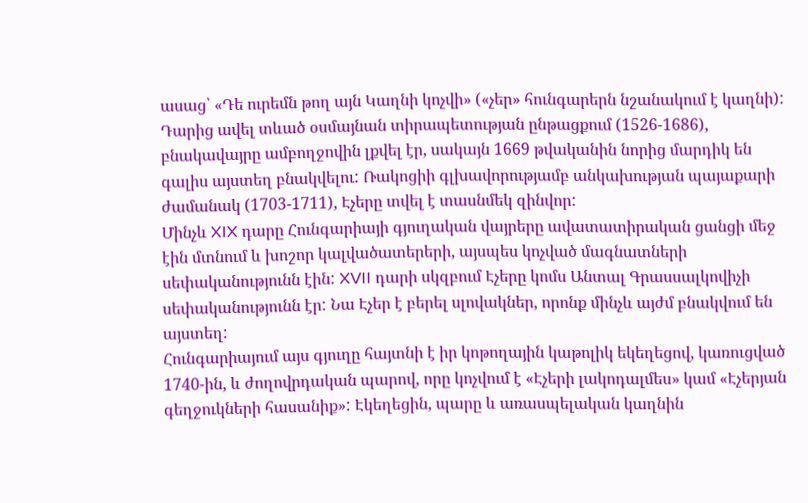ասաց՝ «Դե ուրեմն թող այն Կաղնի կոչվի» («չեր» հունգարերն նշանակում է կաղնի):
Դարից ավել տևած օսմայնան տիրապետության ընթացքում (1526-1686), բնակավայրը ամբողջովին լքվել էր, սակայն 1669 թվականին նորից մարդիկ են գալիս այստեղ բնակվելու: Ռակոցիի գլխավորությամբ անկախության պայաքարի ժամանակ (1703-1711), Էչերը տվել է տասնմեկ զինվոր:
Մինչև XIX դարը Հունգարիայի գյուղական վայրերը ավատատիրական ցանցի մեջ էին մտնում և խոշոր կալվածատերերի, այսպես կոչված մագնատների սեփականությունն էին: XVII դարի սկզբում Էչերը կոմս Անտալ Գրասսալկովիչի սեփականությունն էր: Նա Էչեր է բերել սլովակներ, որոնք մինչև այժմ բնակվում են այստեղ:
Հունգարիայում այս գյուղը հայտնի է իր կոթողային կաթոլիկ եկեղեցով, կառուցված 1740-ին, և ժողովրդական պարով, որը կոչվում է «Էչերի լակոդալմես» կամ «Էչերյան գեղջուկների հասանիք»: Էկեղեցին, պարը և առասպելական կաղնին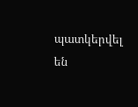պատկերվել են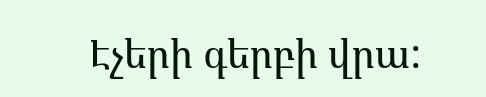Էչերի գերբի վրա: